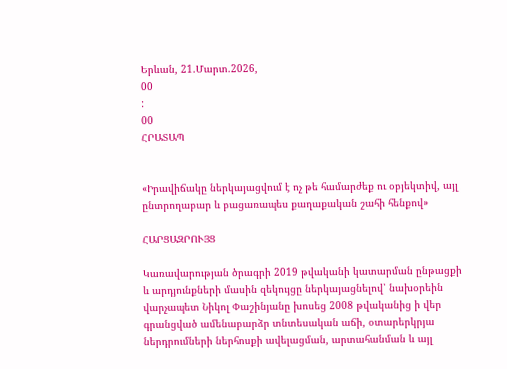Երևան, 21.Մարտ.2026,
00
:
00
ՀՐԱՏԱՊ


«Իրավիճակը ներկայացվում է ոչ թե համարժեք ու օբյեկտիվ, այլ ընտրողաբար և բացառապես քաղաքական շահի հենքով»

ՀԱՐՑԱԶՐՈՒՅՑ

Կառավարության ծրագրի 2019 թվականի կատարման ընթացքի և արդյունքների մասին զեկույցը ներկայացնելով՝ նախօրեին վարչապետ Նիկոլ Փաշինյանը խոսեց 2008 թվականից ի վեր գրանցված ամենաբարձր տնտեսական աճի, օտարերկրյա ներդրումների ներհոսքի ավելացման, արտահանման և այլ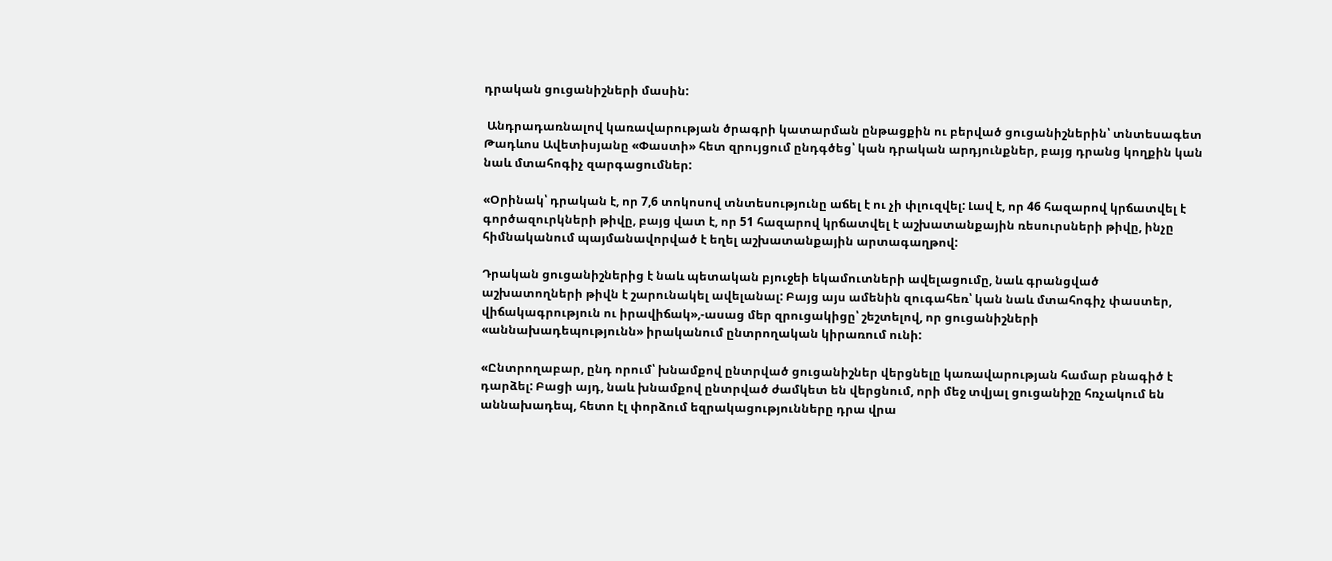դրական ցուցանիշների մասին:

 Անդրադառնալով կառավարության ծրագրի կատարման ընթացքին ու բերված ցուցանիշներին՝ տնտեսագետ Թադևոս Ավետիսյանը «Փաստի» հետ զրույցում ընդգծեց՝ կան դրական արդյունքներ, բայց դրանց կողքին կան նաև մտահոգիչ զարգացումներ:

«Օրինակ՝ դրական է, որ 7,6 տոկոսով տնտեսությունը աճել է ու չի փլուզվել: Լավ է, որ 46 հազարով կրճատվել է գործազուրկների թիվը, բայց վատ է, որ 51 հազարով կրճատվել է աշխատանքային ռեսուրսների թիվը, ինչը հիմնականում պայմանավորված է եղել աշխատանքային արտագաղթով:

Դրական ցուցանիշներից է նաև պետական բյուջեի եկամուտների ավելացումը, նաև գրանցված աշխատողների թիվն է շարունակել ավելանալ: Բայց այս ամենին զուգահեռ՝ կան նաև մտահոգիչ փաստեր, վիճակագրություն ու իրավիճակ»,-ասաց մեր զրուցակիցը՝ շեշտելով, որ ցուցանիշների «աննախադեպությունն» իրականում ընտրողական կիրառում ունի:

«Ընտրողաբար, ընդ որում՝ խնամքով ընտրված ցուցանիշներ վերցնելը կառավարության համար բնագիծ է դարձել: Բացի այդ, նաև խնամքով ընտրված ժամկետ են վերցնում, որի մեջ տվյալ ցուցանիշը հռչակում են աննախադեպ, հետո էլ փորձում եզրակացությունները դրա վրա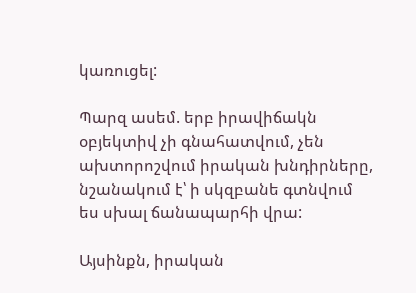կառուցել:

Պարզ ասեմ. երբ իրավիճակն օբյեկտիվ չի գնահատվում, չեն ախտորոշվում իրական խնդիրները, նշանակում է՝ ի սկզբանե գտնվում ես սխալ ճանապարհի վրա:

Այսինքն, իրական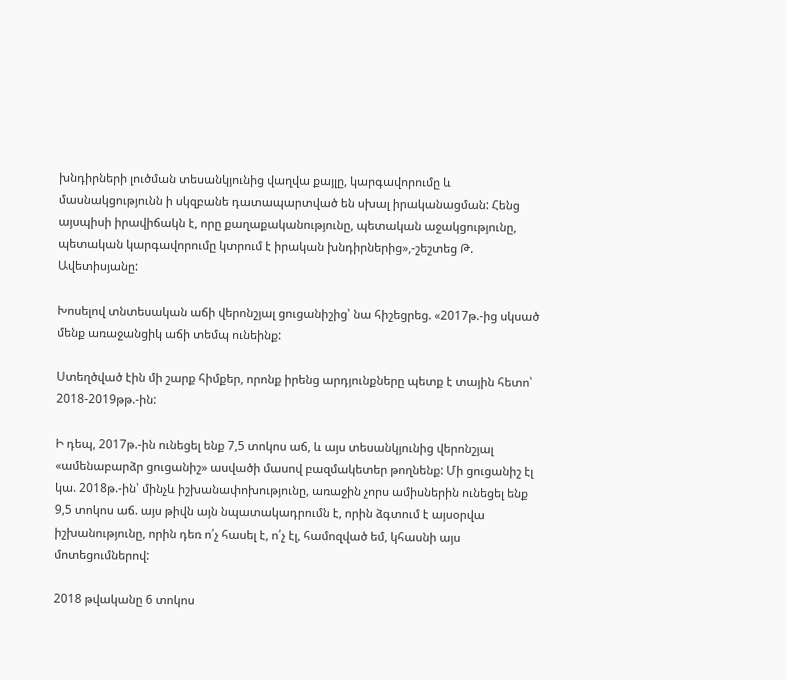խնդիրների լուծման տեսանկյունից վաղվա քայլը, կարգավորումը և մասնակցությունն ի սկզբանե դատապարտված են սխալ իրականացման: Հենց այսպիսի իրավիճակն է, որը քաղաքականությունը, պետական աջակցությունը, պետական կարգավորումը կտրում է իրական խնդիրներից»,-շեշտեց Թ. Ավետիսյանը:

Խոսելով տնտեսական աճի վերոնշյալ ցուցանիշից՝ նա հիշեցրեց. «2017թ.-ից սկսած մենք առաջանցիկ աճի տեմպ ունեինք:

Ստեղծված էին մի շարք հիմքեր, որոնք իրենց արդյունքները պետք է տային հետո՝ 2018-2019թթ.-ին:

Ի դեպ, 2017թ.-ին ունեցել ենք 7,5 տոկոս աճ, և այս տեսանկյունից վերոնշյալ «ամենաբարձր ցուցանիշ» ասվածի մասով բազմակետեր թողնենք: Մի ցուցանիշ էլ կա. 2018թ.-ին՝ մինչև իշխանափոխությունը, առաջին չորս ամիսներին ունեցել ենք 9,5 տոկոս աճ. այս թիվն այն նպատակադրումն է, որին ձգտում է այսօրվա իշխանությունը, որին դեռ ո՛չ հասել է, ո՛չ էլ, համոզված եմ, կհասնի այս մոտեցումներով:

2018 թվականը 6 տոկոս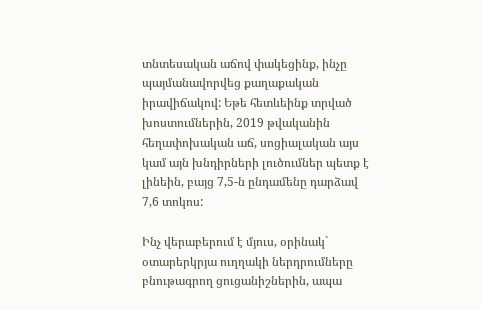տնտեսական աճով փակեցինք, ինչը պայմանավորվեց քաղաքական իրավիճակով: Եթե հետևեինք տրված խոստումներին, 2019 թվականին հեղափոխական աճ, սոցիալական այս կամ այն խնդիրների լուծումներ պետք է լինեին, բայց 7,5-ն ընդամենը դարձավ 7,6 տոկոս:

Ինչ վերաբերում է մյուս, օրինակ` օտարերկրյա ուղղակի ներդրումները բնութագրող ցուցանիշներին, ապա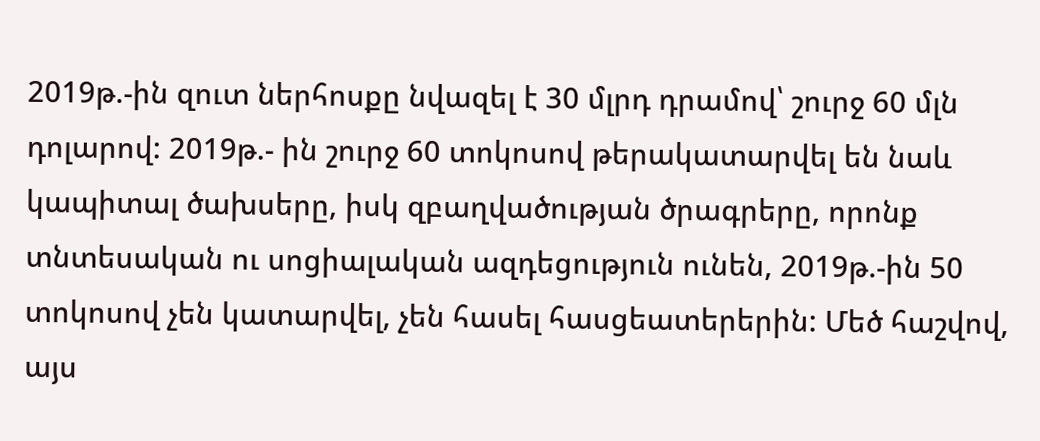2019թ.-ին զուտ ներհոսքը նվազել է 30 մլրդ դրամով՝ շուրջ 60 մլն դոլարով: 2019թ.- ին շուրջ 60 տոկոսով թերակատարվել են նաև կապիտալ ծախսերը, իսկ զբաղվածության ծրագրերը, որոնք տնտեսական ու սոցիալական ազդեցություն ունեն, 2019թ.-ին 50 տոկոսով չեն կատարվել, չեն հասել հասցեատերերին: Մեծ հաշվով, այս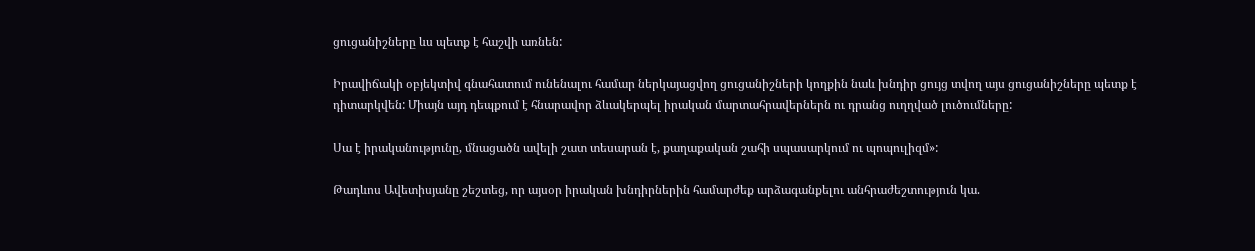ցուցանիշները ևս պետք է հաշվի առնեն:

Իրավիճակի օբյեկտիվ գնահատում ունենալու համար ներկայացվող ցուցանիշների կողքին նաև խնդիր ցույց տվող այս ցուցանիշները պետք է դիտարկվեն: Միայն այդ դեպքում է հնարավոր ձևակերպել իրական մարտահրավերներն ու դրանց ուղղված լուծումները:

Սա է իրականությունը, մնացածն ավելի շատ տեսարան է, քաղաքական շահի սպասարկում ու պոպուլիզմ»:

Թադևոս Ավետիսյանը շեշտեց, որ այսօր իրական խնդիրներին համարժեք արձագանքելու անհրաժեշտություն կա.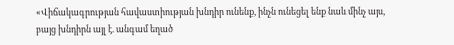«Վիճակագրության հավաստիության խնդիր ունենք, ինչն ունեցել ենք նաև մինչ այս, բայց խնդիրն այլ է. անգամ եղած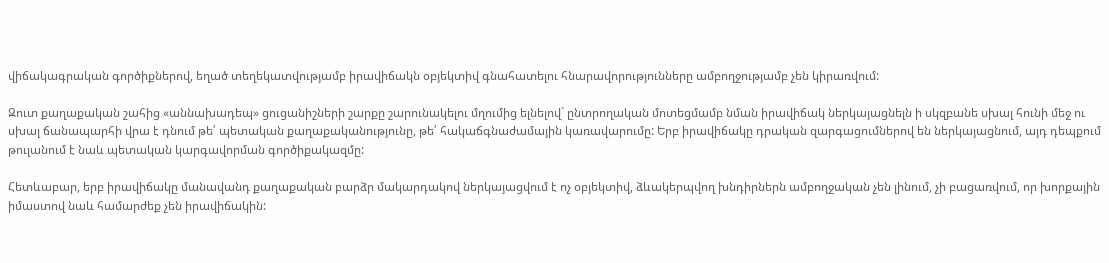վիճակագրական գործիքներով, եղած տեղեկատվությամբ իրավիճակն օբյեկտիվ գնահատելու հնարավորությունները ամբողջությամբ չեն կիրառվում:

Զուտ քաղաքական շահից «աննախադեպ» ցուցանիշների շարքը շարունակելու մղումից ելնելով` ընտրողական մոտեցմամբ նման իրավիճակ ներկայացնելն ի սկզբանե սխալ հունի մեջ ու սխալ ճանապարհի վրա է դնում թե՛ պետական քաղաքականությունը, թե՛ հակաճգնաժամային կառավարումը: Երբ իրավիճակը դրական զարգացումներով են ներկայացնում, այդ դեպքում թուլանում է նաև պետական կարգավորման գործիքակազմը:

Հետևաբար, երբ իրավիճակը մանավանդ քաղաքական բարձր մակարդակով ներկայացվում է ոչ օբյեկտիվ, ձևակերպվող խնդիրներն ամբողջական չեն լինում, չի բացառվում, որ խորքային իմաստով նաև համարժեք չեն իրավիճակին: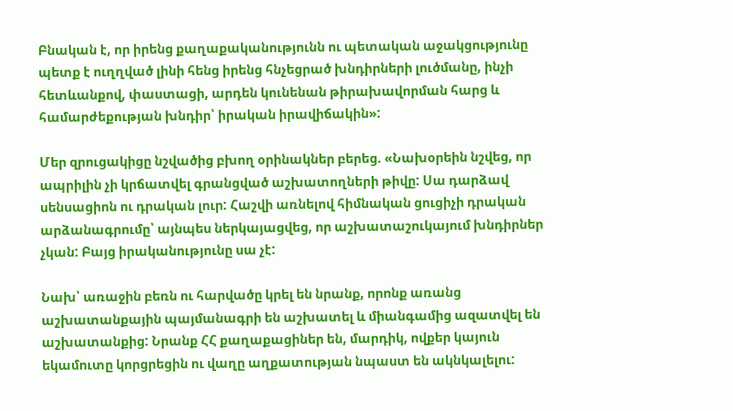Բնական է, որ իրենց քաղաքականությունն ու պետական աջակցությունը պետք է ուղղված լինի հենց իրենց հնչեցրած խնդիրների լուծմանը, ինչի հետևանքով, փաստացի, արդեն կունենան թիրախավորման հարց և համարժեքության խնդիր՝ իրական իրավիճակին»:

Մեր զրուցակիցը նշվածից բխող օրինակներ բերեց. «Նախօրեին նշվեց, որ ապրիլին չի կրճատվել գրանցված աշխատողների թիվը: Սա դարձավ սենսացիոն ու դրական լուր: Հաշվի առնելով հիմնական ցուցիչի դրական արձանագրումը՝ այնպես ներկայացվեց, որ աշխատաշուկայում խնդիրներ չկան: Բայց իրականությունը սա չէ:

Նախ՝ առաջին բեռն ու հարվածը կրել են նրանք, որոնք առանց աշխատանքային պայմանագրի են աշխատել և միանգամից ազատվել են աշխատանքից: Նրանք ՀՀ քաղաքացիներ են, մարդիկ, ովքեր կայուն եկամուտը կորցրեցին ու վաղը աղքատության նպաստ են ակնկալելու: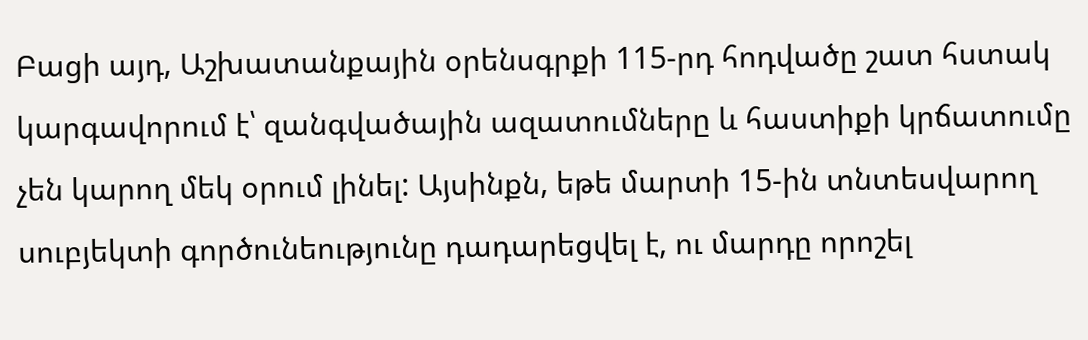Բացի այդ, Աշխատանքային օրենսգրքի 115-րդ հոդվածը շատ հստակ կարգավորում է՝ զանգվածային ազատումները և հաստիքի կրճատումը չեն կարող մեկ օրում լինել: Այսինքն, եթե մարտի 15-ին տնտեսվարող սուբյեկտի գործունեությունը դադարեցվել է, ու մարդը որոշել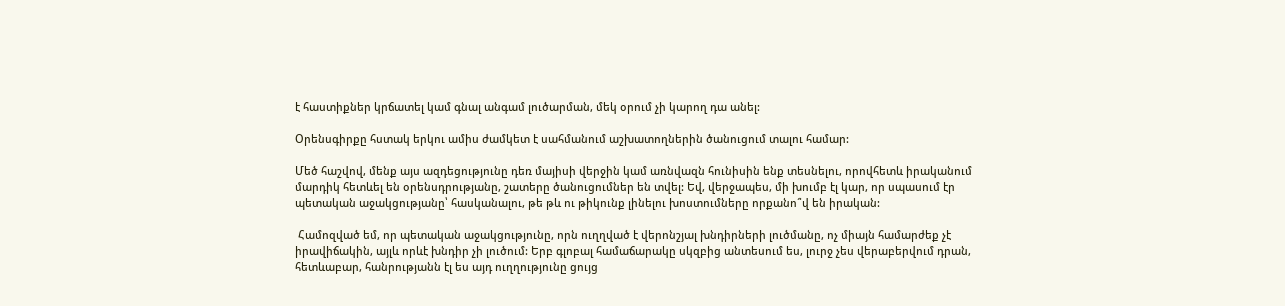է հաստիքներ կրճատել կամ գնալ անգամ լուծարման, մեկ օրում չի կարող դա անել:

Օրենսգիրքը հստակ երկու ամիս ժամկետ է սահմանում աշխատողներին ծանուցում տալու համար:

Մեծ հաշվով, մենք այս ազդեցությունը դեռ մայիսի վերջին կամ առնվազն հունիսին ենք տեսնելու, որովհետև իրականում մարդիկ հետևել են օրենսդրությանը, շատերը ծանուցումներ են տվել: Եվ, վերջապես, մի խումբ էլ կար, որ սպասում էր պետական աջակցությանը՝ հասկանալու, թե թև ու թիկունք լինելու խոստումները որքանո՞վ են իրական:

 Համոզված եմ, որ պետական աջակցությունը, որն ուղղված է վերոնշյալ խնդիրների լուծմանը, ոչ միայն համարժեք չէ իրավիճակին, այլև որևէ խնդիր չի լուծում: Երբ գլոբալ համաճարակը սկզբից անտեսում ես, լուրջ չես վերաբերվում դրան, հետևաբար, հանրությանն էլ ես այդ ուղղությունը ցույց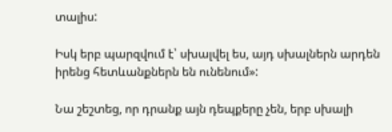տալիս:

Իսկ երբ պարզվում է՝ սխալվել ես, այդ սխալներն արդեն իրենց հետևանքներն են ունենում»:

Նա շեշտեց, որ դրանք այն դեպքերը չեն, երբ սխալի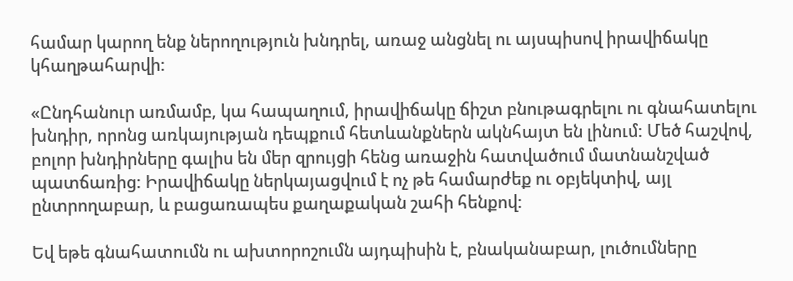համար կարող ենք ներողություն խնդրել, առաջ անցնել ու այսպիսով իրավիճակը կհաղթահարվի:

«Ընդհանուր առմամբ, կա հապաղում, իրավիճակը ճիշտ բնութագրելու ու գնահատելու խնդիր, որոնց առկայության դեպքում հետևանքներն ակնհայտ են լինում: Մեծ հաշվով, բոլոր խնդիրները գալիս են մեր զրույցի հենց առաջին հատվածում մատնանշված պատճառից: Իրավիճակը ներկայացվում է ոչ թե համարժեք ու օբյեկտիվ, այլ ընտրողաբար, և բացառապես քաղաքական շահի հենքով:

Եվ եթե գնահատումն ու ախտորոշումն այդպիսին է, բնականաբար, լուծումները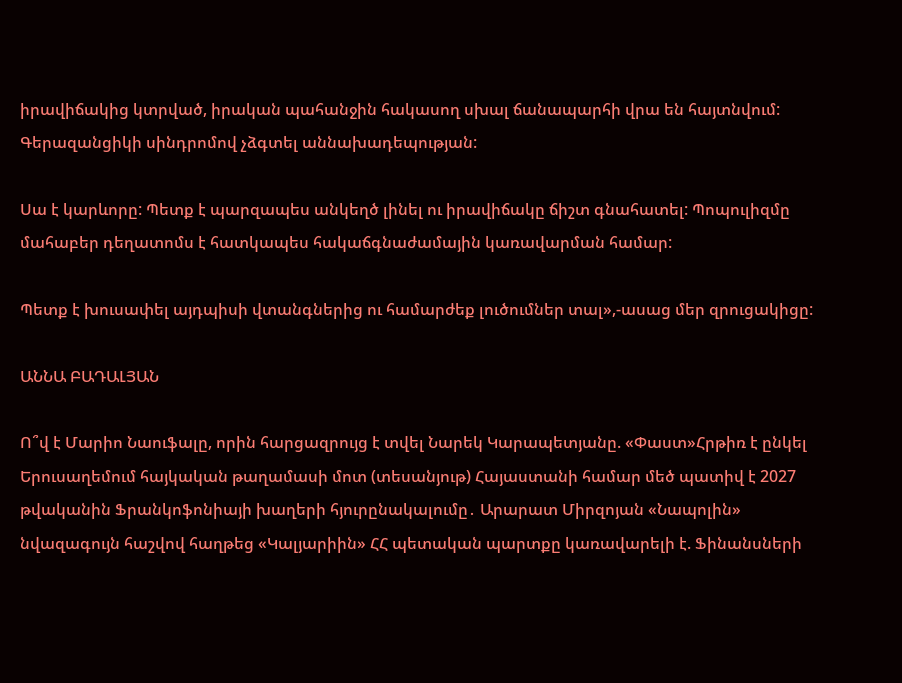իրավիճակից կտրված, իրական պահանջին հակասող սխալ ճանապարհի վրա են հայտնվում: Գերազանցիկի սինդրոմով չձգտել աննախադեպության:

Սա է կարևորը: Պետք է պարզապես անկեղծ լինել ու իրավիճակը ճիշտ գնահատել: Պոպուլիզմը մահաբեր դեղատոմս է հատկապես հակաճգնաժամային կառավարման համար:

Պետք է խուսափել այդպիսի վտանգներից ու համարժեք լուծումներ տալ»,-ասաց մեր զրուցակիցը:

ԱՆՆԱ ԲԱԴԱԼՅԱՆ

Ո՞վ է Մարիո Նաուֆալը, որին հարցազրույց է տվել Նարեկ Կարապետյանը. «Փաստ»Հրթիռ է ընկել Երուսաղեմում հայկական թաղամասի մոտ (տեսանյութ) Հայաստանի համար մեծ պատիվ է 2027 թվականին Ֆրանկոֆոնիայի խաղերի հյուրընակալումը․ Արարատ Միրզոյան «Նապոլին» նվազագույն հաշվով հաղթեց «Կալյարիին» ՀՀ պետական պարտքը կառավարելի է. Ֆինանսների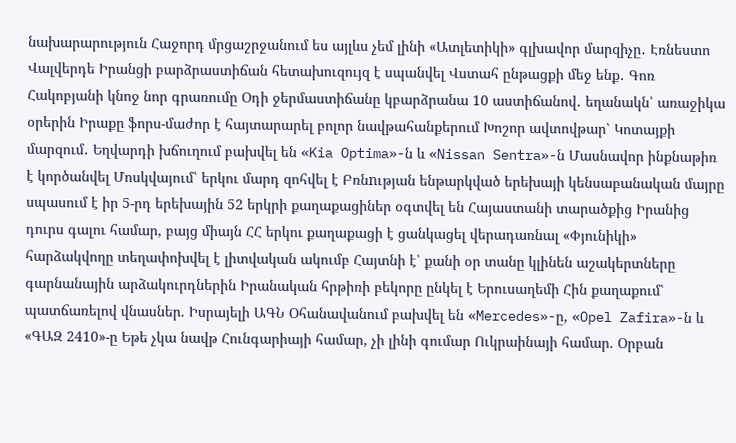նախարարություն Հաջորդ մրցաշրջանում ես այլևս չեմ լինի «Ատլետիկի» գլխավոր մարզիչը․ Էռնեստո Վալվերդե Իրանցի բարձրաստիճան հետախուզույզ է սպանվել Վստահ ընթացքի մեջ ենք․ Գոռ Հակոբյանի կնոջ նոր գրառումը Օդի ջերմաստիճանը կբարձրանա 10 աստիճանով․ եղանակն՝ առաջիկա օրերին Իրաքը ֆորս-մաժոր է հայտարարել բոլոր նավթահանքերում Խոշոր ավտովթար՝ Կոտայքի մարզում․ Եղվարդի խճուղում բախվել են «Kia Optima»-ն և «Nissan Sentra»-ն Մասնավոր ինքնաթիռ է կործանվել Մոսկվայում՝ երկու մարդ զոհվել է Բռնnւթյան ենթարկված երեխայի կենսաբանական մայրը սպասում է իր 5-րդ երեխային 52 երկրի քաղաքացիներ օգտվել են Հայաստանի տարածքից Իրանից դուրս գալու համար, բայց միայն ՀՀ երկու քաղաքացի է ցանկացել վերադառնալ «Փյունիկի» հարձակվողը տեղափոխվել է լիտվական ակումբ Հայտնի է՝ քանի օր տանը կլինեն աշակերտները գարնանային արձակուրդներին Իրանական հրթիռի բեկորը ընկել է Երուսաղեմի Հին քաղաքում՝ պատճառելով վնասներ. Իսրայելի ԱԳՆ Օհանավանում բախվել են «Mercedes»-ը, «Opel Zafira»-ն և «ԳԱԶ 2410»-ը Եթե չկա նավթ Հունգարիայի համար, չի լինի գումար Ուկրաինայի համար. Օրբան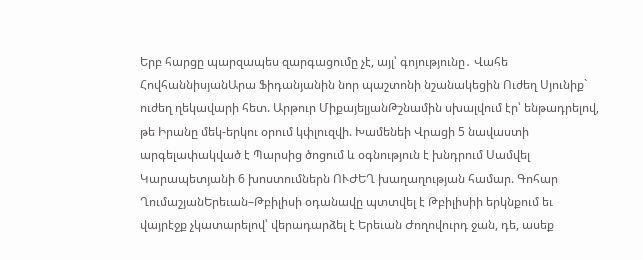Երբ հարցը պարզապես զարգացումը չէ, այլ՝ գոյությունը․ Վահե ՀովհաննիսյանԱրա Ֆիդանյանին նոր պաշտոնի նշանակեցին Ուժեղ Սյունիք` ուժեղ ղեկավարի հետ. Արթուր ՄիքայելյանԹշնամին սխալվում էր՝ ենթադրելով, թե Իրանը մեկ-երկու օրում կփլուզվի. Խամենեի Վրացի 5 նավաստի արգելափակված է Պարսից ծոցում և օգնություն է խնդրում Սամվել Կարապետյանի 6 խոստումներն ՈՒԺԵՂ խաղաղության համար. Գոհար ՂումաշյանԵրեւան–Թբիլիսի օդանավը պտտվել է Թբիլիսիի երկնքում եւ վայրէջք չկատարելով՝ վերադարձել է Երեւան Ժողովուրդ ջան, դե, ասեք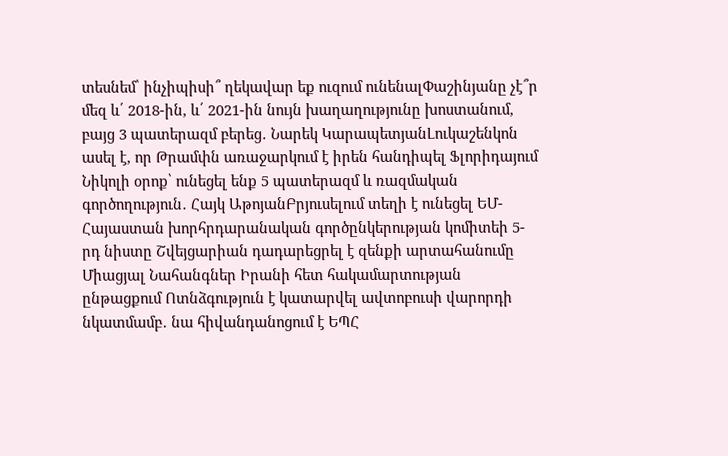տեսնեմ՝ ինչիպիսի՞ ղեկավար եք ուզում ունենալՓաշինյանը չէ՞ր մեզ և՛ 2018-ին, և՛ 2021-ին նույն խաղաղությունը խոստանում, բայց 3 պատերազմ բերեց․ Նարեկ ԿարապետյանԼուկաշենկոն ասել է, որ Թրամփն առաջարկում է իրեն հանդիպել Ֆլորիդայում Նիկոլի օրոք՝ ունեցել ենք 5 պատերազմ և ռազմական գործողություն․ Հայկ ԱթոյանԲրյուսելում տեղի է ունեցել ԵՄ-Հայաստան խորհրդարանական գործընկերության կոմիտեի 5-րդ նիստը Շվեյցարիան դադարեցրել է զենքի արտահանումը Միացյալ Նահանգներ Իրանի հետ հակամարտության ընթացքում Ոտնձգություն է կատարվել ավտոբուսի վարորդի նկատմամբ․ նա հիվանդանոցում է ԵՊՀ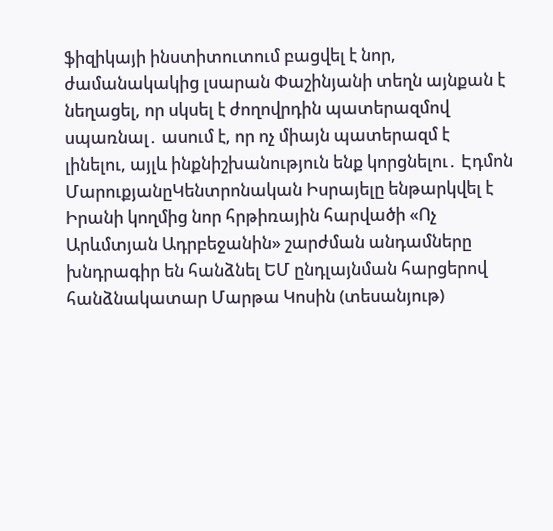ֆիզիկայի ինստիտուտում բացվել է նոր, ժամանակակից լսարան Փաշինյանի տեղն այնքան է նեղացել, որ սկսել է ժողովրդին պատերազմով սպառնալ․ ասում է, որ ոչ միայն պատերազմ է լինելու, այլև ինքնիշխանություն ենք կորցնելու․ Էդմոն ՄարուքյանըԿենտրոնական Իսրայելը ենթարկվել է Իրանի կողմից նոր հրթիռային հարվածի «Ոչ Արևմտյան Ադրբեջանին» շարժման անդամները խնդրագիր են հանձնել ԵՄ ընդլայնման հարցերով հանձնակատար Մարթա Կոսին (տեսանյութ)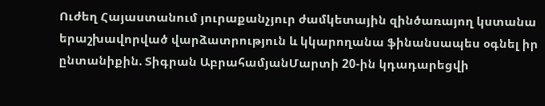Ուժեղ Հայաստանում յուրաքանչյուր ժամկետային զինծառայող կստանա երաշխավորված վարձատրություն և կկարողանա ֆինանսապես օգնել իր ընտանիքին. Տիգրան ԱբրահամյանՄարտի 20-ին կդադարեցվի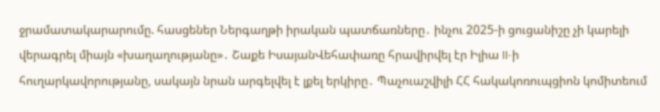ջրամատակարարումը. հասցեներ Ներգաղթի իրական պատճառները․ ինչու 2025-ի ցուցանիշը չի կարելի վերագրել միայն «խաղաղությանը»․ Շաքե ԻսայանՎեհափառը հրավիրվել էր Իլիա II-ի հուղարկավորությանը, սակայն նրան արգելվել է լքել երկիրը․ Պաչուաշվիլի ՀՀ հակակոռուպցիոն կոմիտեում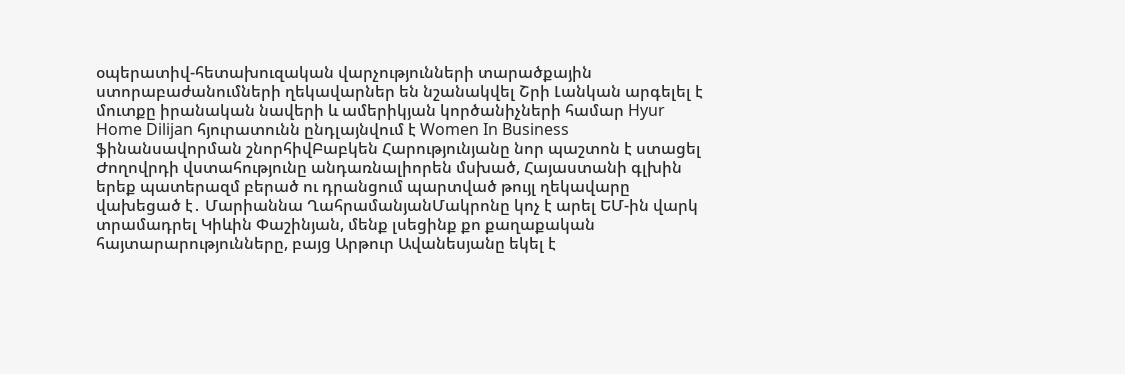օպերատիվ-հետախուզական վարչությունների տարածքային ստորաբաժանումների ղեկավարներ են նշանակվել Շրի Լանկան արգելել է մուտքը իրանական նավերի և ամերիկյան կործանիչների համար Hyur Home Dilijan հյուրատունն ընդլայնվում է Women In Business ֆինանսավորման շնորհիվԲաբկեն Հարությունյանը նոր պաշտոն է ստացել Ժողովրդի վստահությունը անդառնալիորեն մսխած, Հայաստանի գլխին երեք պատերազմ բերած ու դրանցում պարտված թույլ ղեկավարը վախեցած է․ Մարիաննա ՂահրամանյանՄակրոնը կոչ է արել ԵՄ-ին վարկ տրամադրել Կիևին Փաշինյան, մենք լսեցինք քո քաղաքական հայտարարությունները, բայց Արթուր Ավանեսյանը եկել է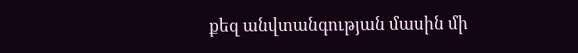քեզ անվտանգության մասին մի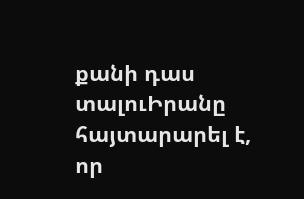քանի դաս տալուԻրանը հայտարարել է, որ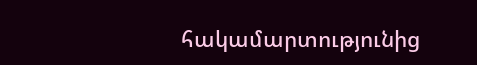հակամարտությունից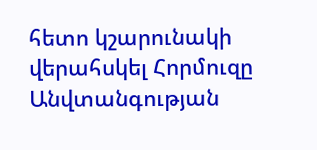հետո կշարունակի վերահսկել Հորմուզը Անվտանգության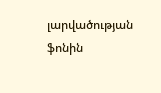լարվածության ֆոնին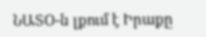ՆԱՏՕ-ն լքում է Իրաքը